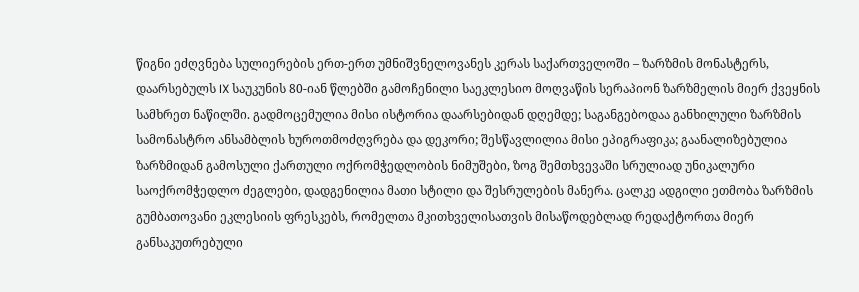წიგნი ეძღვნება სულიერების ერთ-ერთ უმნიშვნელოვანეს კერას საქართველოში – ზარზმის მონასტერს, დაარსებულს IX საუკუნის 80-იან წლებში გამოჩენილი საეკლესიო მოღვაწის სერაპიონ ზარზმელის მიერ ქვეყნის სამხრეთ ნაწილში. გადმოცემულია მისი ისტორია დაარსებიდან დღემდე; საგანგებოდაა განხილული ზარზმის სამონასტრო ანსამბლის ხუროთმოძღვრება და დეკორი; შესწავლილია მისი ეპიგრაფიკა; გაანალიზებულია ზარზმიდან გამოსული ქართული ოქრომჭედლობის ნიმუშები, ზოგ შემთხვევაში სრულიად უნიკალური საოქრომჭედლო ძეგლები, დადგენილია მათი სტილი და შესრულების მანერა. ცალკე ადგილი ეთმობა ზარზმის გუმბათოვანი ეკლესიის ფრესკებს, რომელთა მკითხველისათვის მისაწოდებლად რედაქტორთა მიერ განსაკუთრებული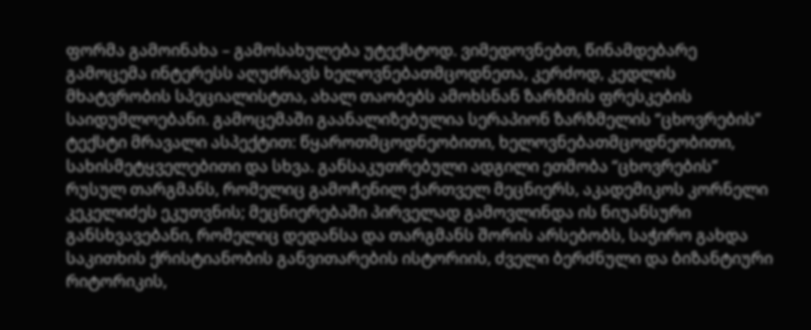ფორმა გამოინახა – გამოსახულება უტექსტოდ. ვიმედოვნებთ, წინამდებარე გამოცემა ინტერესს აღუძრავს ხელოვნებათმცოდნეთა, კერძოდ, კედლის მხატვრობის სპეციალისტთა, ახალ თაობებს ამოხსნან ზარზმის ფრესკების საიდუმლოებანი. გამოცემაში გაანალიზებულია სერაპიონ ზარზმელის “ცხოვრების” ტექსტი მრავალი ასპექტით: წყაროთმცოდნეობითი, ხელოვნებათმცოდნეობითი, სახისმეტყველებითი და სხვა. განსაკუთრებული ადგილი ეთმობა “ცხოვრების” რუსულ თარგმანს, რომელიც გამოჩენილ ქართველ მეცნიერს, აკადემიკოს კორნელი კეკელიძეს ეკუთვნის; მეცნიერებაში პირველად გამოვლინდა ის ნიუანსური განსხვავებანი, რომელიც დედანსა და თარგმანს შორის არსებობს, საჭირო გახდა საკითხის ქრისტიანობის განვითარების ისტორიის, ძველი ბერძნული და ბიზანტიური რიტორიკის,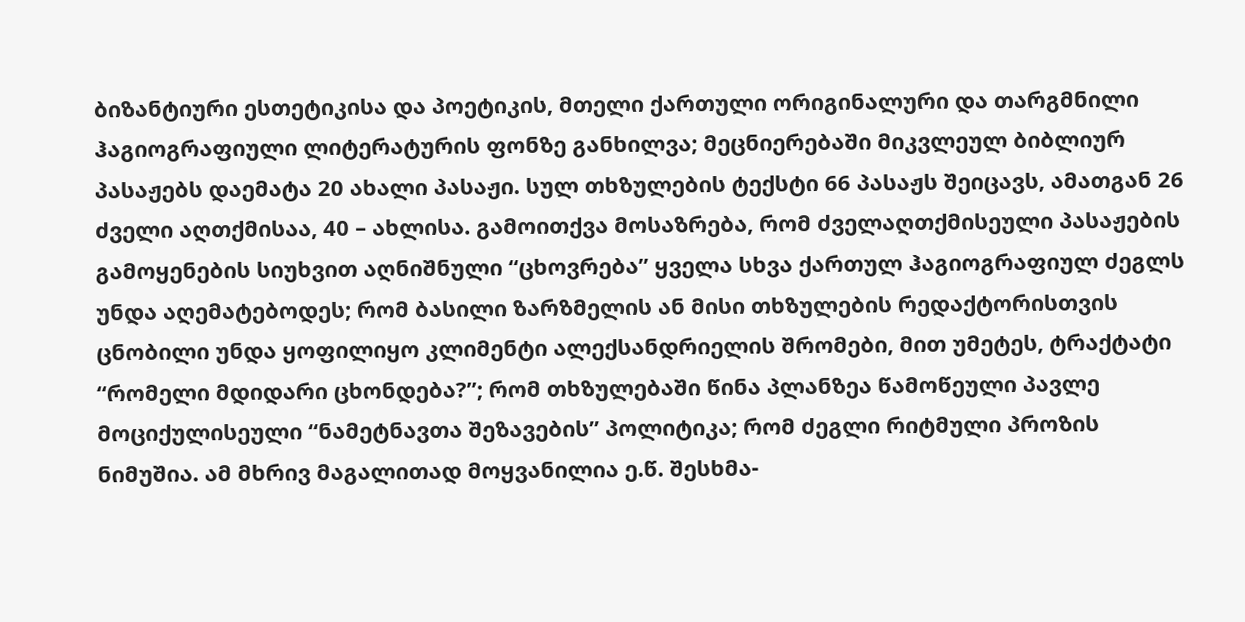ბიზანტიური ესთეტიკისა და პოეტიკის, მთელი ქართული ორიგინალური და თარგმნილი ჰაგიოგრაფიული ლიტერატურის ფონზე განხილვა; მეცნიერებაში მიკვლეულ ბიბლიურ პასაჟებს დაემატა 20 ახალი პასაჟი. სულ თხზულების ტექსტი 66 პასაჟს შეიცავს, ამათგან 26 ძველი აღთქმისაა, 40 – ახლისა. გამოითქვა მოსაზრება, რომ ძველაღთქმისეული პასაჟების გამოყენების სიუხვით აღნიშნული “ცხოვრება” ყველა სხვა ქართულ ჰაგიოგრაფიულ ძეგლს უნდა აღემატებოდეს; რომ ბასილი ზარზმელის ან მისი თხზულების რედაქტორისთვის ცნობილი უნდა ყოფილიყო კლიმენტი ალექსანდრიელის შრომები, მით უმეტეს, ტრაქტატი “რომელი მდიდარი ცხონდება?”; რომ თხზულებაში წინა პლანზეა წამოწეული პავლე მოციქულისეული “ნამეტნავთა შეზავების” პოლიტიკა; რომ ძეგლი რიტმული პროზის ნიმუშია. ამ მხრივ მაგალითად მოყვანილია ე.წ. შესხმა-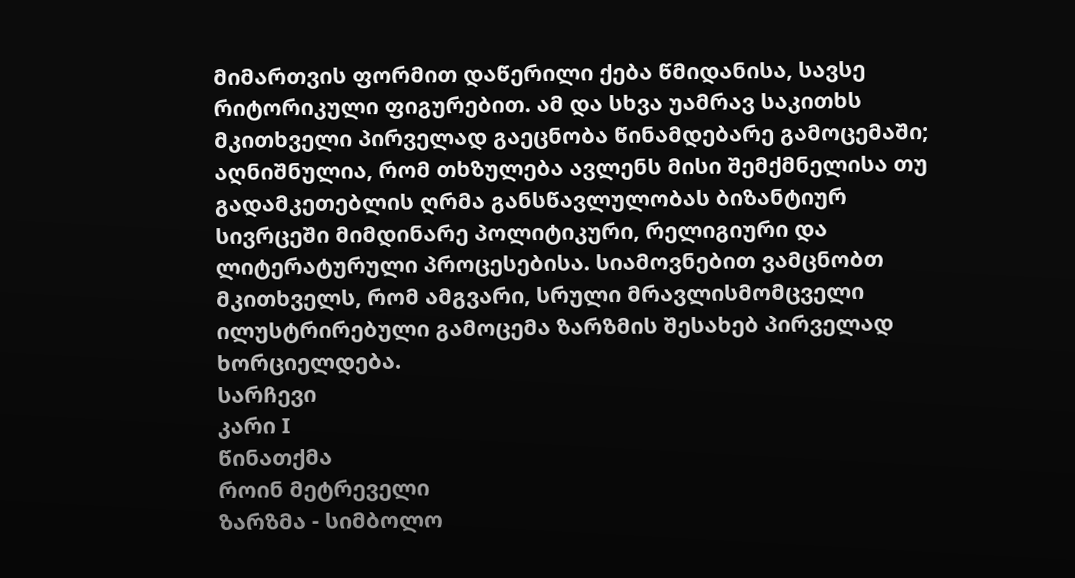მიმართვის ფორმით დაწერილი ქება წმიდანისა, სავსე რიტორიკული ფიგურებით. ამ და სხვა უამრავ საკითხს მკითხველი პირველად გაეცნობა წინამდებარე გამოცემაში; აღნიშნულია, რომ თხზულება ავლენს მისი შემქმნელისა თუ გადამკეთებლის ღრმა განსწავლულობას ბიზანტიურ სივრცეში მიმდინარე პოლიტიკური, რელიგიური და ლიტერატურული პროცესებისა. სიამოვნებით ვამცნობთ მკითხველს, რომ ამგვარი, სრული მრავლისმომცველი ილუსტრირებული გამოცემა ზარზმის შესახებ პირველად ხორციელდება.
სარჩევი
კარი I
წინათქმა
როინ მეტრეველი
ზარზმა - სიმბოლო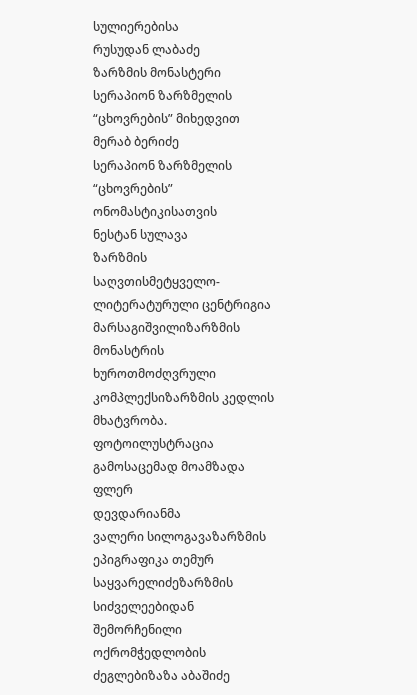სულიერებისა
რუსუდან ლაბაძე
ზარზმის მონასტერი სერაპიონ ზარზმელის “ცხოვრების” მიხედვით
მერაბ ბერიძე
სერაპიონ ზარზმელის “ცხოვრების” ონომასტიკისათვის
ნესტან სულავა
ზარზმის საღვთისმეტყველო-ლიტერატურული ცენტრიგია მარსაგიშვილიზარზმის მონასტრის ხუროთმოძღვრული კომპლექსიზარზმის კედლის მხატვრობა. ფოტოილუსტრაცია გამოსაცემად მოამზადა ფლერ
დევდარიანმა
ვალერი სილოგავაზარზმის ეპიგრაფიკა თემურ საყვარელიძეზარზმის სიძველეებიდან შემორჩენილი ოქრომჭედლობის ძეგლებიზაზა აბაშიძე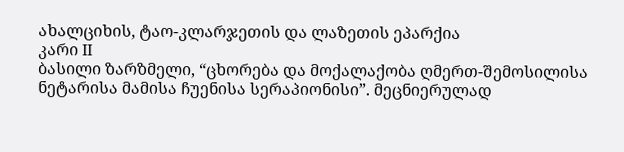ახალციხის, ტაო-კლარჯეთის და ლაზეთის ეპარქია
კარი II
ბასილი ზარზმელი, “ცხორება და მოქალაქობა ღმერთ-შემოსილისა ნეტარისა მამისა ჩუენისა სერაპიონისი”. მეცნიერულად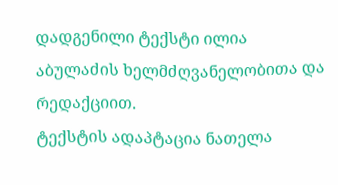დადგენილი ტექსტი ილია აბულაძის ხელმძღვანელობითა და რედაქციით.
ტექსტის ადაპტაცია ნათელა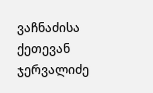ვაჩნაძისა
ქეთევან ჯერვალიძე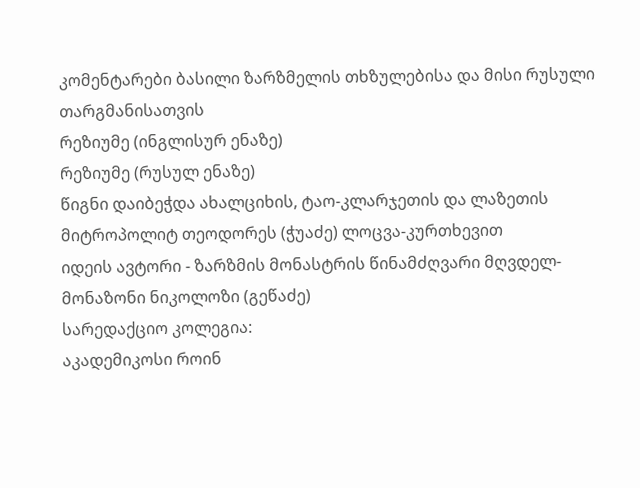კომენტარები ბასილი ზარზმელის თხზულებისა და მისი რუსული თარგმანისათვის
რეზიუმე (ინგლისურ ენაზე)
რეზიუმე (რუსულ ენაზე)
წიგნი დაიბეჭდა ახალციხის, ტაო-კლარჯეთის და ლაზეთის მიტროპოლიტ თეოდორეს (ჭუაძე) ლოცვა-კურთხევით
იდეის ავტორი - ზარზმის მონასტრის წინამძღვარი მღვდელ-მონაზონი ნიკოლოზი (გეწაძე)
სარედაქციო კოლეგია:
აკადემიკოსი როინ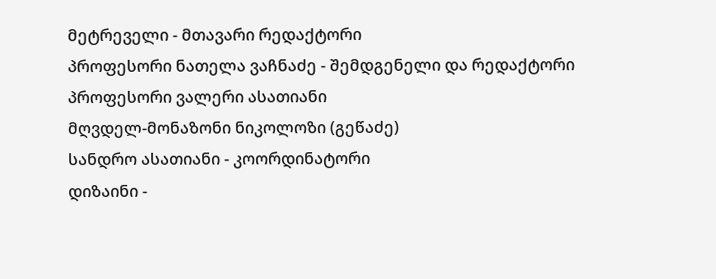მეტრეველი - მთავარი რედაქტორი
პროფესორი ნათელა ვაჩნაძე - შემდგენელი და რედაქტორი
პროფესორი ვალერი ასათიანი
მღვდელ-მონაზონი ნიკოლოზი (გეწაძე)
სანდრო ასათიანი - კოორდინატორი
დიზაინი -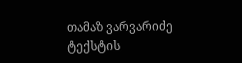თამაზ ვარვარიძე
ტექსტის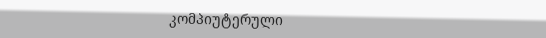კომპიუტერული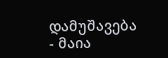დამუშავება - მაია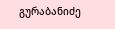გურაბანიძე